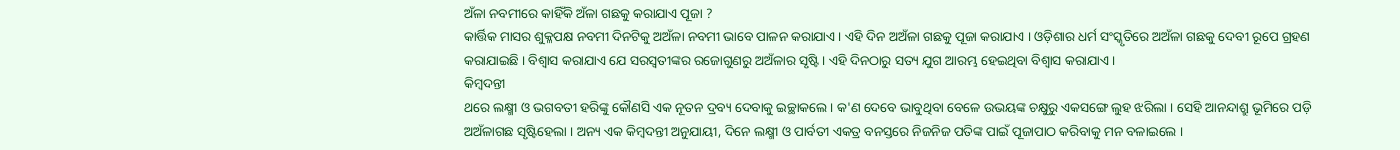ଅଁଳା ନବମୀରେ କାହିଁକି ଅଁଳା ଗଛକୁ କରାଯାଏ ପୂଜା ?
କାର୍ତ୍ତିକ ମାସର ଶୁକ୍ଳପକ୍ଷ ନବମୀ ଦିନଟିକୁ ଅଅଁଳା ନବମୀ ଭାବେ ପାଳନ କରାଯାଏ । ଏହି ଦିନ ଅଅଁଳା ଗଛକୁ ପୂଜା କରାଯାଏ । ଓଡ଼ିଶାର ଧର୍ମ ସଂସ୍କୃତିରେ ଅଅଁଳା ଗଛକୁ ଦେବୀ ରୂପେ ଗ୍ରହଣ କରାଯାଇଛି । ବିଶ୍ୱାସ କରାଯାଏ ଯେ ସରସ୍ୱତୀଙ୍କର ରଜୋଗୁଣରୁ ଅଅଁଳାର ସୃଷ୍ଟି । ଏହି ଦିନଠାରୁ ସତ୍ୟ ଯୁଗ ଆରମ୍ଭ ହେଇଥିବା ବିଶ୍ୱାସ କରାଯାଏ ।
କିମ୍ବଦନ୍ତୀ
ଥରେ ଲକ୍ଷ୍ମୀ ଓ ଭଗବତୀ ହରିଙ୍କୁ କୌଣସି ଏକ ନୂତନ ଦ୍ରବ୍ୟ ଦେବାକୁ ଇଚ୍ଛାକଲେ । କ'ଣ ଦେବେ ଭାବୁଥିବା ବେଳେ ଉଭୟଙ୍କ ଚକ୍ଷୁରୁ ଏକସଙ୍ଗେ ଲୁହ ଝରିଲା । ସେହି ଆନନ୍ଦାଶ୍ରୁ ଭୂମିରେ ପଡ଼ି ଅଅଁଳାଗଛ ସୃଷ୍ଟିହେଲା । ଅନ୍ୟ ଏକ କିମ୍ବଦନ୍ତୀ ଅନୁଯାୟୀ, ଦିନେ ଲକ୍ଷ୍ମୀ ଓ ପାର୍ବତୀ ଏକତ୍ର ବନସ୍ତରେ ନିଜନିଜ ପତିଙ୍କ ପାଇଁ ପୂଜାପାଠ କରିବାକୁ ମନ ବଳାଇଲେ ।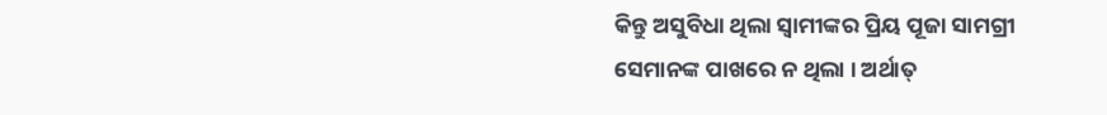କିନ୍ତୁ ଅସୁବିଧା ଥିଲା ସ୍ୱାମୀଙ୍କର ପ୍ରିୟ ପୂଜା ସାମଗ୍ରୀ ସେମାନଙ୍କ ପାଖରେ ନ ଥିଲା । ଅର୍ଥାତ୍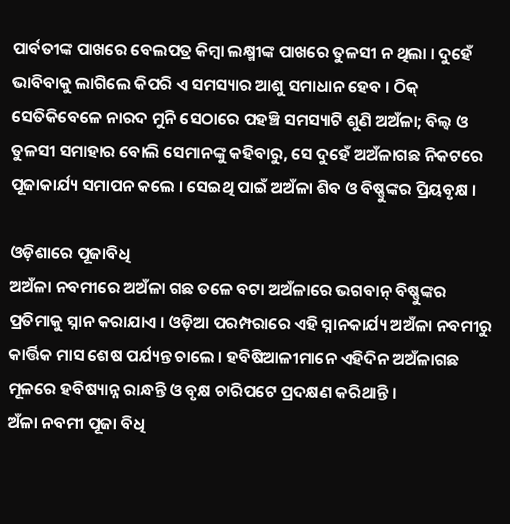ପାର୍ବତୀଙ୍କ ପାଖରେ ବେଲପତ୍ର କିମ୍ବା ଲକ୍ଷ୍ମୀଙ୍କ ପାଖରେ ତୁଳସୀ ନ ଥିଲା । ଦୁହେଁ ଭାବିବାକୁ ଲାଗିଲେ କିପରି ଏ ସମସ୍ୟାର ଆଶୁ ସମାଧାନ ହେବ । ଠିକ୍ ସେତିକିବେଳେ ନାରଦ ମୁନି ସେଠାରେ ପହଞ୍ଚି ସମସ୍ୟାଟି ଶୁଣି ଅଅଁଳା; ବିଲ୍ୱ ଓ ତୁଳସୀ ସମାହାର ବୋଲି ସେମାନଙ୍କୁ କହିବାରୁ, ସେ ଦୁହେଁ ଅଅଁଳାଗଛ ନିକଟରେ ପୂଜାକାର୍ଯ୍ୟ ସମାପନ କଲେ । ସେଇଥି ପାଇଁ ଅଅଁଳା ଶିବ ଓ ବିଷ୍ଣୁଙ୍କର ପ୍ରିୟବୃକ୍ଷ ।

ଓଡ଼ିଶାରେ ପୂଜାବିଧି
ଅଅଁଳା ନବମୀରେ ଅଅଁଳା ଗଛ ତଳେ ବଟା ଅଅଁଳାରେ ଭଗବାନ୍ ବିଷ୍ଣୁଙ୍କର ପ୍ରତିମାକୁ ସ୍ନାନ କରାଯାଏ । ଓଡ଼ିଆ ପରମ୍ପରାରେ ଏହି ସ୍ନାନକାର୍ଯ୍ୟ ଅଅଁଳା ନବମୀରୁ କାର୍ତ୍ତିକ ମାସ ଶେଷ ପର୍ଯ୍ୟନ୍ତ ଚାଲେ । ହବିଷିଆଳୀମାନେ ଏହିଦିନ ଅଅଁଳାଗଛ ମୂଳରେ ହବିଷ୍ୟାନ୍ନ ରାନ୍ଧନ୍ତି ଓ ବୃକ୍ଷ ଚାରିପଟେ ପ୍ରଦକ୍ଷଣ କରିଥାନ୍ତି ।
ଅଁଳା ନବମୀ ପୂଜା ବିଧି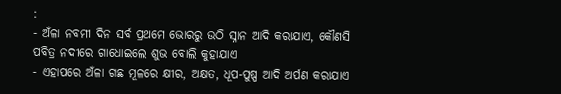:
- ଅଁଳା ନବମୀ ଦିନ ସର୍ବ ପ୍ରଥମେ ଭୋରରୁ ଉଠି ସ୍ନାନ ଆଦି କରାଯାଏ, କୌଣସି ପବିତ୍ର ନଦୀରେ ଗାଧୋଇଲେ ଶୁଭ ବୋଲି କୁହାଯାଏ
- ଏହାପରେ ଅଁଳା ଗଛ ମୂଳରେ କ୍ଷୀର, ଅକ୍ଷତ, ଧୂପ-ପୁଷ୍ପ ଆଦି ଅର୍ପଣ କରାଯାଏ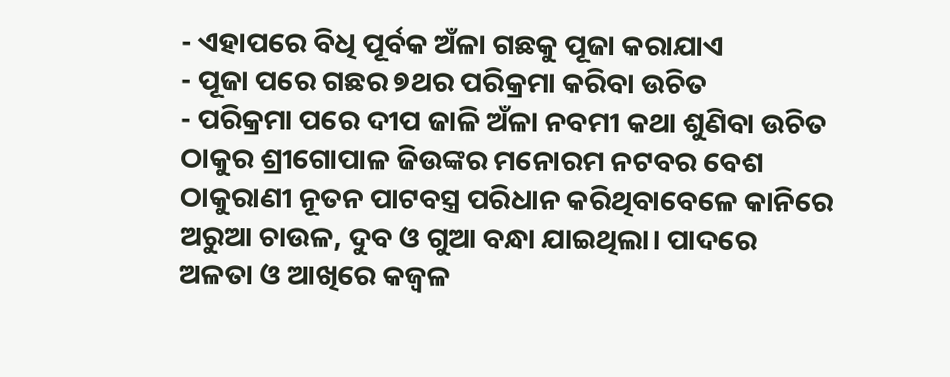- ଏହାପରେ ବିଧି ପୂର୍ବକ ଅଁଳା ଗଛକୁ ପୂଜା କରାଯାଏ
- ପୂଜା ପରେ ଗଛର ୭ଥର ପରିକ୍ରମା କରିବା ଉଚିତ
- ପରିକ୍ରମା ପରେ ଦୀପ ଜାଳି ଅଁଳା ନବମୀ କଥା ଶୁଣିବା ଉଚିତ
ଠାକୁର ଶ୍ରୀଗୋପାଳ ଜିଉଙ୍କର ମନୋରମ ନଟବର ବେଶ
ଠାକୁରାଣୀ ନୂତନ ପାଟବସ୍ତ୍ର ପରିଧାନ କରିଥିବାବେଳେ କାନିରେ ଅରୁଆ ଚାଉଳ, ଦୁବ ଓ ଗୁଆ ବନ୍ଧା ଯାଇଥିଲା। ପାଦରେ ଅଳତା ଓ ଆଖିରେ କଜ୍ବଳ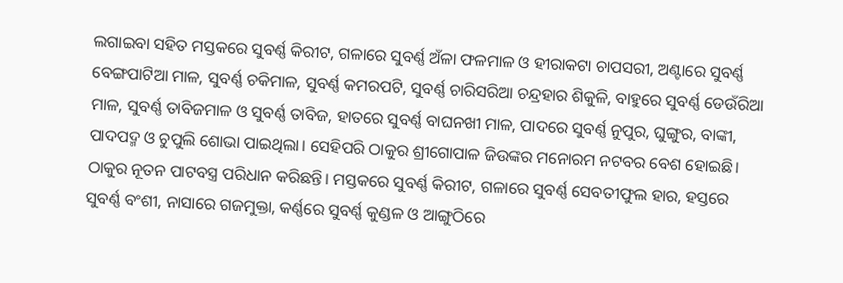ଲଗାଇବା ସହିତ ମସ୍ତକରେ ସୁବର୍ଣ୍ଣ କିରୀଟ, ଗଳାରେ ସୁବର୍ଣ୍ଣ ଅଁଳା ଫଳମାଳ ଓ ହୀରାକଟା ଚାପସରୀ, ଅଣ୍ଟାରେ ସୁବର୍ଣ୍ଣ ବେଙ୍ଗପାଟିଆ ମାଳ, ସୁବର୍ଣ୍ଣ ଚକିମାଳ, ସୁବର୍ଣ୍ଣ କମରପଟି, ସୁବର୍ଣ୍ଣ ଚାରିସରିଆ ଚନ୍ଦ୍ରହାର ଶିକୁଳି, ବାହୁରେ ସୁବର୍ଣ୍ଣ ଡେଉଁରିଆ ମାଳ, ସୁବର୍ଣ୍ଣ ତାବିଜମାଳ ଓ ସୁବର୍ଣ୍ଣ ତାବିଜ, ହାତରେ ସୁବର୍ଣ୍ଣ ବାଘନଖୀ ମାଳ, ପାଦରେ ସୁବର୍ଣ୍ଣ ନୁପୁର, ଘୁଙ୍ଗୁର, ବାଙ୍କୀ, ପାଦପଦ୍ମ ଓ ଚୁପୁଲି ଶୋଭା ପାଇଥିଲା। ସେହିପରି ଠାକୁର ଶ୍ରୀଗୋପାଳ ଜିଉଙ୍କର ମନୋରମ ନଟବର ବେଶ ହୋଇଛି। ଠାକୁର ନୂତନ ପାଟବସ୍ତ୍ର ପରିଧାନ କରିଛନ୍ତି। ମସ୍ତକରେ ସୁବର୍ଣ୍ଣ କିରୀଟ, ଗଳାରେ ସୁବର୍ଣ୍ଣ ସେବତୀଫୁଲ ହାର, ହସ୍ତରେ ସୁବର୍ଣ୍ଣ ବଂଶୀ, ନାସାରେ ଗଜମୁକ୍ତା, କର୍ଣ୍ଣରେ ସୁବର୍ଣ୍ଣ କୁଣ୍ଡଳ ଓ ଆଙ୍ଗୁଠିରେ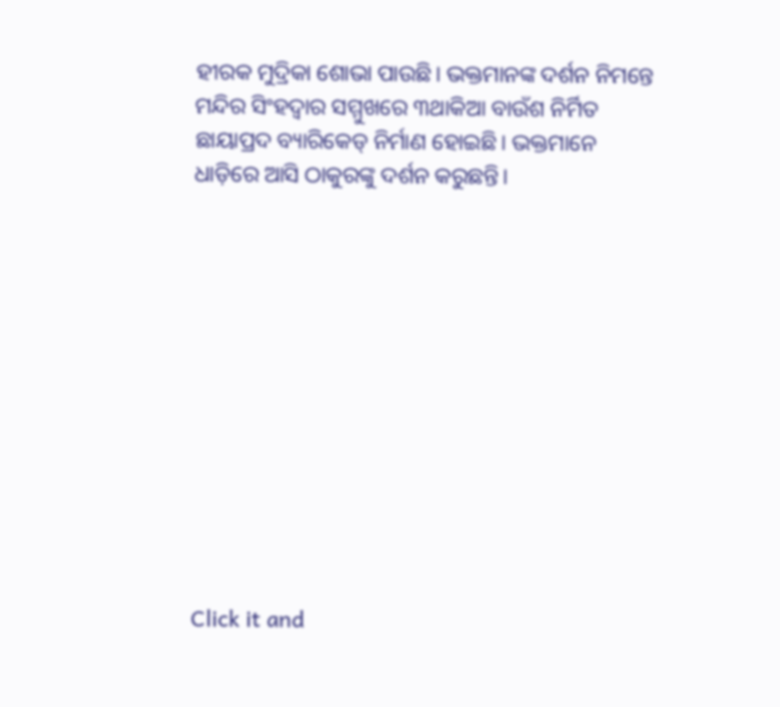ହୀରକ ମୁଦ୍ରିକା ଶୋଭା ପାଉଛି। ଭକ୍ତମାନଙ୍କ ଦର୍ଶନ ନିମନ୍ତେ ମନ୍ଦିର ସିଂହଦ୍ୱାର ସମ୍ମୁଖରେ ୩ଥାକିଆ ବାଉଁଶ ନିର୍ମିତ ଛାୟାପ୍ରଦ ବ୍ୟାରିକେଡ୍ ନିର୍ମାଣ ହୋଇଛି। ଭକ୍ତମାନେ ଧାଡ଼ିରେ ଆସି ଠାକୁରଙ୍କୁ ଦର୍ଶନ କରୁଛନ୍ତି।












Click it and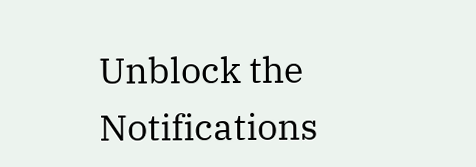Unblock the Notifications